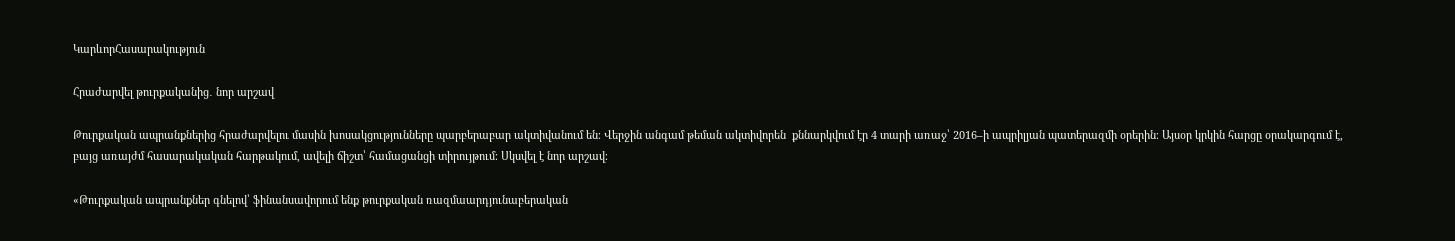ԿարևորՀասարակություն

Հրաժարվել թուրքականից․ նոր արշավ

Թուրքական ապրանքներից հրաժարվելու մասին խոսակցությունները պարբերաբար ակտիվանում են։ Վերջին անգամ թեման ակտիվորեն  քննարկվում էր 4 տարի առաջ՝ 2016–ի ապրիլյան պատերազմի օրերին։ Այսօր կրկին հարցը օրակարգում է, բայց առայժմ հասարակական հարթակում, ավելի ճիշտ՝ համացանցի տիրույթում։ Սկսվել է նոր արշավ։

«Թուրքական ապրանքներ գնելով՝ ֆինանսավորում ենք թուրքական ռազմաարդյունաբերական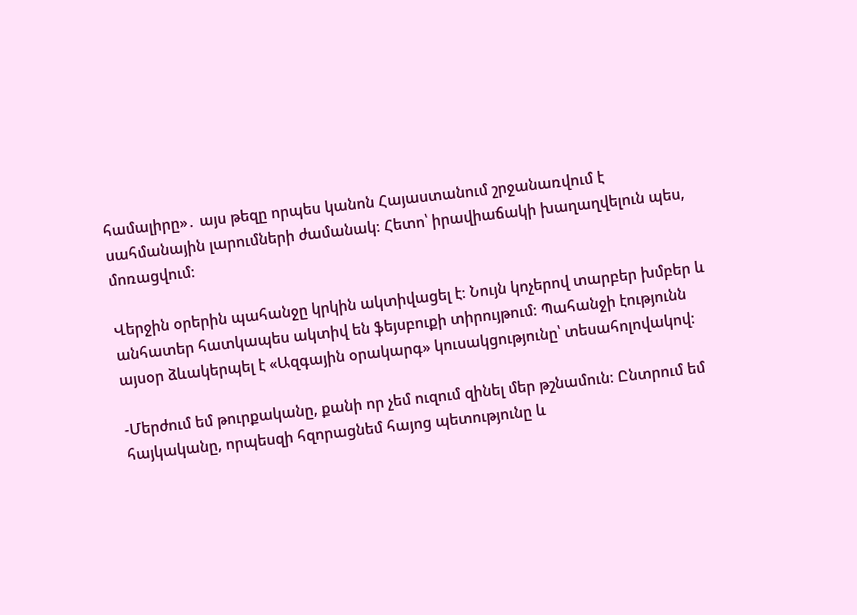համալիրը»․ այս թեզը որպես կանոն Հայաստանում շրջանառվում է սահմանային լարումների ժամանակ։ Հետո՝ իրավիաճակի խաղաղվելուն պես,  մոռացվում։

Վերջին օրերին պահանջը կրկին ակտիվացել է։ Նույն կոչերով տարբեր խմբեր և անհատեր հատկապես ակտիվ են ֆեյսբուքի տիրույթում։ Պահանջի էությունն այսօր ձևակերպել է «Ազգային օրակարգ» կուսակցությունը՝ տեսահոլովակով։

-Մերժում եմ թուրքականը, քանի որ չեմ ուզում զինել մեր թշնամուն։ Ընտրում եմ հայկականը, որպեսզի հզորացնեմ հայոց պետությունը և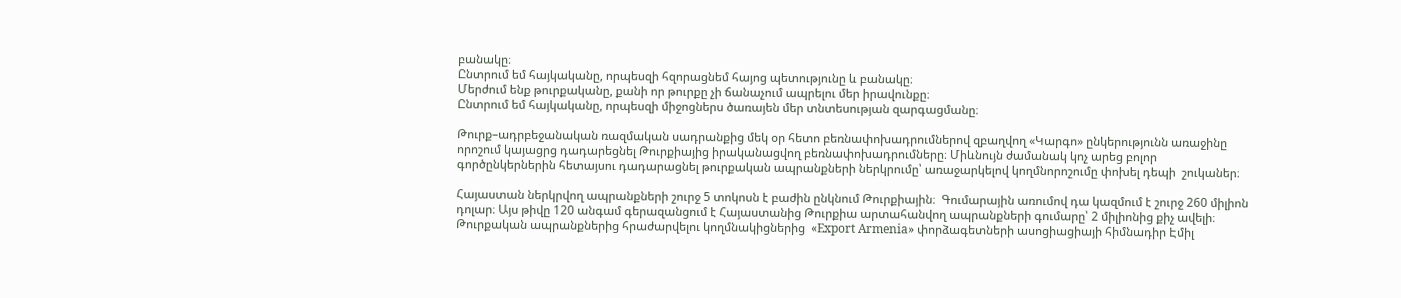բանակը։
Ընտրում եմ հայկականը, որպեսզի հզորացնեմ հայոց պետությունը և բանակը։
Մերժում ենք թուրքականը, քանի որ թուրքը չի ճանաչում ապրելու մեր իրավունքը։
Ընտրում եմ հայկականը, որպեսզի միջոցներս ծառայեն մեր տնտեսության զարգացմանը։

Թուրք–ադրբեջանական ռազմական սադրանքից մեկ օր հետո բեռնափոխադրումներով զբաղվող «Կարգո» ընկերությունն առաջինը որոշում կայացրց դադարեցնել Թուրքիայից իրականացվող բեռնափոխադրումները։ Միևնույն ժամանակ կոչ արեց բոլոր գործընկերներին հետայսու դադարացնել թուրքական ապրանքների ներկրումը՝ առաջարկելով կողմնորոշումը փոխել դեպի  շուկաներ։

Հայաստան ներկրվող ապրանքների շուրջ 5 տոկոսն է բաժին ընկնում Թուրքիային։  Գումարային առումով դա կազմում է շուրջ 260 միլիոն դոլար։ Այս թիվը 120 անգամ գերազանցում է Հայաստանից Թուրքիա արտահանվող ապրանքների գումարը՝ 2 միլիոնից քիչ ավելի։  Թուրքական ապրանքներից հրաժարվելու կողմնակիցներից  «Export Armenia» փորձագետների ասոցիացիայի հիմնադիր Էմիլ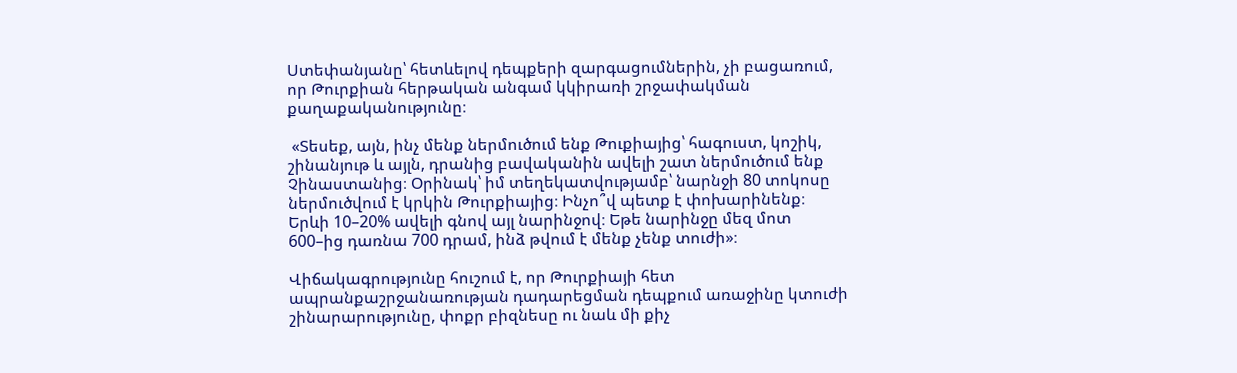Ստեփանյանը՝ հետևելով դեպքերի զարգացումներին, չի բացառում, որ Թուրքիան հերթական անգամ կկիրառի շրջափակման քաղաքականությունը։

 «Տեսեք, այն, ինչ մենք ներմուծում ենք Թուքիայից՝ հագուստ, կոշիկ, շինանյութ և այլն, դրանից բավականին ավելի շատ ներմուծում ենք Չինաստանից։ Օրինակ՝ իմ տեղեկատվությամբ՝ նարնջի 80 տոկոսը ներմուծվում է կրկին Թուրքիայից։ Ինչո՞վ պետք է փոխարինենք։ Երևի 10–20% ավելի գնով այլ նարինջով։ Եթե նարինջը մեզ մոտ 600–ից դառնա 700 դրամ, ինձ թվում է մենք չենք տուժի»։

Վիճակագրությունը հուշում է, որ Թուրքիայի հետ ապրանքաշրջանառության դադարեցման դեպքում առաջինը կտուժի շինարարությունը, փոքր բիզնեսը ու նաև մի քիչ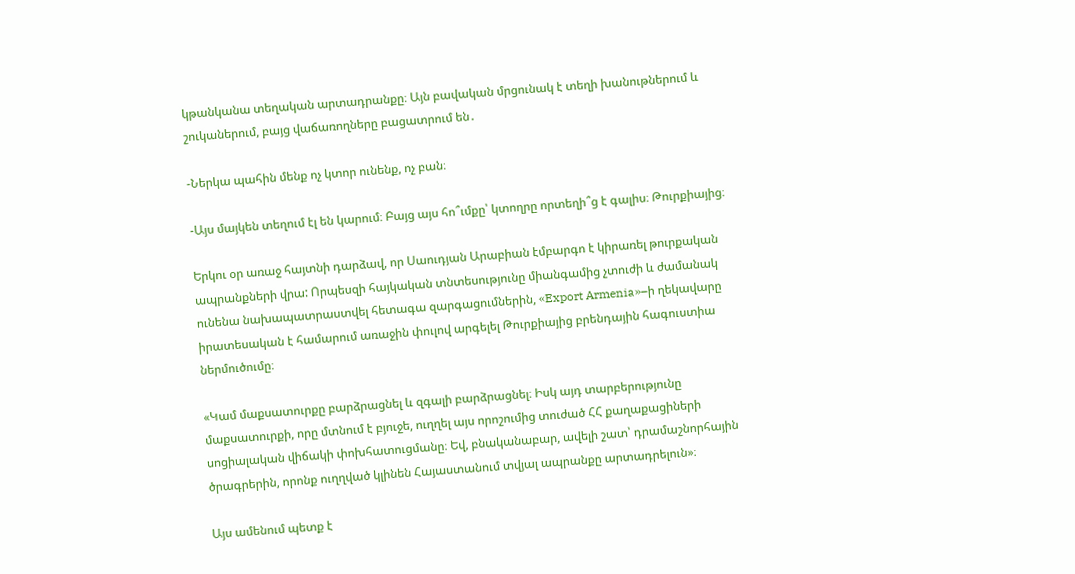կթանկանա տեղական արտադրանքը։ Այն բավական մրցունակ է տեղի խանութներում և շուկաներում, բայց վաճառողները բացատրում են․

-Ներկա պահին մենք ոչ կտոր ունենք, ոչ բան։

-Այս մայկեն տեղում էլ են կարում։ Բայց այս հո՞ւմքը՝ կտողրը որտեղի՞ց է գալիս։ Թուրքիայից։

Երկու օր առաջ հայտնի դարձավ, որ Սաուդյան Արաբիան էմբարգո է կիրառել թուրքական ապրանքների վրա: Որպեսզի հայկական տնտեսությունը միանգամից չտուժի և ժամանակ ունենա նախապատրաստվել հետագա զարգացումներին, «Export Armenia»–ի ղեկավարը իրատեսական է համարում առաջին փուլով արգելել Թուրքիայից բրենդային հագուստիա ներմուծումը։

«Կամ մաքսատուրքը բարձրացնել և զգալի բարձրացնել։ Իսկ այդ տարբերությունը մաքսատուրքի, որը մտնում է բյուջե, ուղղել այս որոշումից տուժած ՀՀ քաղաքացիների սոցիալական վիճակի փոխհատուցմանը։ Եվ, բնականաբար, ավելի շատ՝ դրամաշնորհային ծրագրերին, որոնք ուղղված կլինեն Հայաստանում տվյալ ապրանքը արտադրելուն»։

Այս ամենում պետք է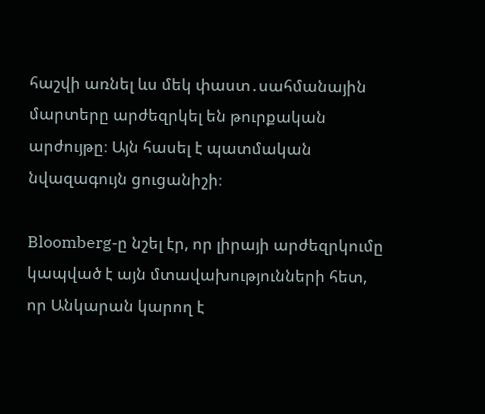հաշվի առնել ևս մեկ փաստ․սահմանային մարտերը արժեզրկել են թուրքական արժույթը։ Այն հասել է պատմական նվազագույն ցուցանիշի։

Bloomberg-ը նշել էր, որ լիրայի արժեզրկումը կապված է այն մտավախությունների հետ, որ Անկարան կարող է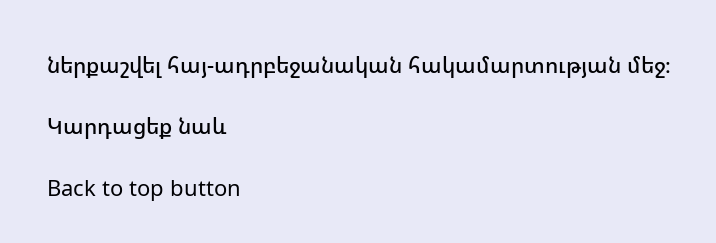ներքաշվել հայ-ադրբեջանական հակամարտության մեջ։

Կարդացեք նաև

Back to top button